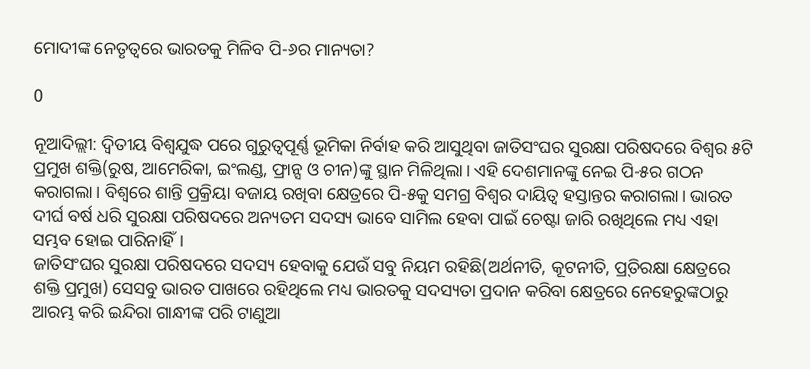ମୋଦୀଙ୍କ ନେତୃତ୍ୱରେ ଭାରତକୁ ମିଳିବ ପି-୬ର ମାନ୍ୟତା?

0

ନୂଆଦିଲ୍ଲୀ: ଦ୍ୱିତୀୟ ବିଶ୍ୱଯୁଦ୍ଧ ପରେ ଗୁରୁତ୍ୱପୂର୍ଣ୍ଣ ଭୂମିକା ନିର୍ବାହ କରି ଆସୁଥିବା ଜାତିସଂଘର ସୁରକ୍ଷା ପରିଷଦରେ ବିଶ୍ୱର ୫ଟି ପ୍ରମୁଖ ଶକ୍ତି(ରୁଷ, ଆମେରିକା, ଇଂଲଣ୍ଡ, ଫ୍ରାନ୍ସ ଓ ଚୀନ)ଙ୍କୁ ସ୍ଥାନ ମିଳିଥିଲା। ଏହି ଦେଶମାନଙ୍କୁ ନେଇ ପି-୫ର ଗଠନ କରାଗଲା। ବିଶ୍ୱରେ ଶାନ୍ତି ପ୍ରକ୍ରିୟା ବଜାୟ ରଖିବା କ୍ଷେତ୍ରରେ ପି-୫କୁ ସମଗ୍ର ବିଶ୍ୱର ଦାୟିତ୍ୱ ହସ୍ତାନ୍ତର କରାଗଲା। ଭାରତ ଦୀର୍ଘ ବର୍ଷ ଧରି ସୁରକ୍ଷା ପରିଷଦରେ ଅନ୍ୟତମ ସଦସ୍ୟ ଭାବେ ସାମିଲ ହେବା ପାଇଁ ଚେଷ୍ଟା ଜାରି ରଖିଥିଲେ ମଧ୍ୟ ଏହା ସମ୍ଭବ ହୋଇ ପାରିନାହିଁ।
ଜାତିସଂଘର ସୁରକ୍ଷା ପରିଷଦରେ ସଦସ୍ୟ ହେବାକୁ ଯେଉଁ ସବୁ ନିୟମ ରହିଛି(ଅର୍ଥନୀତି, କୂଟନୀତି, ପ୍ର୍‍ତିରକ୍ଷା କ୍ଷେତ୍ରରେ ଶକ୍ତି ପ୍ରମୁଖ) ସେସବୁ ଭାରତ ପାଖରେ ରହିଥିଲେ ମଧ୍ୟ ଭାରତକୁ ସଦସ୍ୟତା ପ୍ରଦାନ କରିବା କ୍ଷେତ୍ରରେ ନେହେରୁଙ୍କଠାରୁ ଆରମ୍ଭ କରି ଇନ୍ଦିରା ଗାନ୍ଧୀଙ୍କ ପରି ଟାଣୁଆ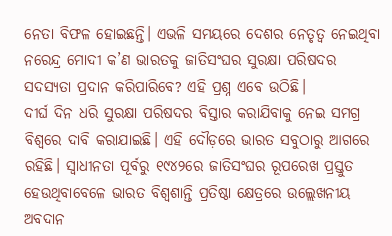ନେତା ବିଫଳ ହୋଇଛନ୍ତି। ଏଭଳି ସମୟରେ ଦେଶର ନେତୃତ୍ୱ ନେଇଥିବା ନରେନ୍ଦ୍ର ମୋଦୀ କ’ଣ ଭାରତକୁ ଜାତିସଂଘର ସୁରକ୍ଷା ପରିଷଦର ସଦସ୍ୟତା ପ୍ରଦାନ କରିପାରିବେ? ଏହି ପ୍ରଶ୍ନ ଏବେ ଉଠିଛି।
ଦୀର୍ଘ ଦିନ ଧରି ସୁରକ୍ଷା ପରିଷଦର ବିସ୍ତାର କରାଯିବାକୁ ନେଇ ସମଗ୍ର ବିଶ୍ୱରେ ଦାବି କରାଯାଇଛି। ଏହି ଦୌଡ଼ରେ ଭାରତ ସବୁଠାରୁ ଆଗରେ ରହିଛି। ସ୍ୱାଧୀନତା ପୂର୍ବରୁ ୧୯୪୨ରେ ଜାତିସଂଘର ରୂପରେଖ ପ୍ରସ୍ତୁତ ହେଉଥିବାବେଳେ ଭାରତ ବିଶ୍ୱଶାନ୍ତି ପ୍ରତିଷ୍ଠା କ୍ଷେତ୍ରରେ ଉଲ୍ଲେଖନୀୟ ଅବଦାନ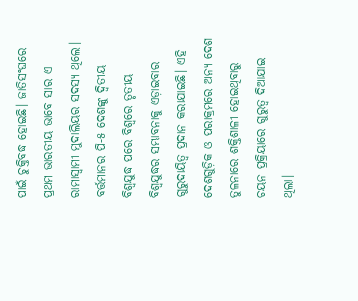ପାଇଁ ଚୁକ୍ତିବଦ୍ଧ ହୋଇଛି। ଜାତିସଂଘରେ ପ୍ରଥମ ଭାରତୀୟ ଭାବେ ସାର ଏ ରାମାସ୍ୱାମୀ ମୁଦାଲିୟର ସଦସ୍ୟ ଥିଲେ।
ବର୍ତ୍ତମାନର ପି-୫ ଦେଶଙ୍କୁ ଦ୍ୱିତୀୟ ବିଶ୍ୱଯୁଦ୍ଧ ପରେ ବିଶ୍ୱରେ ତୃତୀୟ ବିଶ୍ୱଯୁଦ୍ଧର ସମ୍ଭାବନାକୁ ଏଡ଼ାଇବାର ଗୁରୁଦାୟିତ୍ୱ ପ୍ରଦାନ କରାଯାଇଛି। ଏହି ଦେଶଗୁଡ଼ିକ ଓ ପରାକ୍ରମରେ ଅନ୍ୟ ଦେଶ ତୁଳନାରେ ଶକ୍ତିଶାଳୀ ହୋଇଥିବାରୁ ଚୟନ ପ୍ରକ୍ରିୟାରେ ଗୁରୁତ୍ୱ ଦିଆଯାଇ ଥିଲା।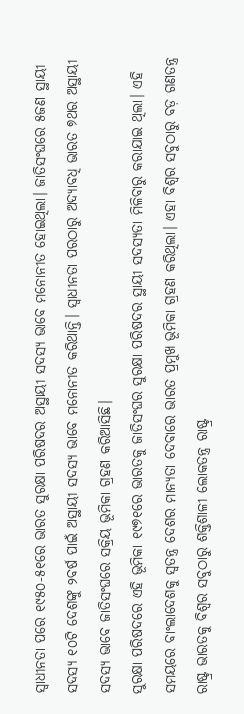ସ୍ୱାଧୀନତା ପରେ ୧୯୫୦-୫୧ରେ ଭାରତ ସୁରକ୍ଷା ପରିଷଦର ଅସ୍ଥାୟୀ ସଦସ୍ୟ ଭାବେ ମନୋନୀତ ହୋଇଥିଲା। ଜାତିସଂଘରେ ୫ଜଣ ସ୍ଥାୟୀ ସଦସ୍ୟ ୧୦ଟି ଦେଶଙ୍କୁ ୨ବର୍ଷ ପାଇଁ ଅସ୍ଥାୟୀ ସଦସ୍ୟ ଭାବେ ମନୋନୀତ କରିଥାନ୍ତି। ସ୍ୱାଧୀନତା ପରଠାରୁ ଅଦ୍ୟାବଧି ଭାରତ ୭ଥର ଅସ୍ଥାୟୀ ସଦସ୍ୟ ଭାବେ ଜାତିସଂଘରେ ସକ୍ରିୟ ଭୂମିକା ଗ୍ରହଣ କରିଆସିଛି।
ସୁରକ୍ଷା ପରିଷଦରେ ଏହି ଭୂମିକା ୧୯୭୧ରେ ଭାରତକୁ ଜାତିସଂଘର ସୁରକ୍ଷା ପରିଷଦର ସ୍ଥାୟୀ ସଦସ୍ୟତା ମିଳିବାରୁ କରାଯାଇ ଥିଲା। ଏହି ସମୟରେ ବାଂଲାଦେଶକୁ ସ୍ୱତନ୍ତ୍ର ଦେଶର ମାନ୍ୟତା ଦେବାରେ ଭାରତ ପ୍ରମୁଖ ଭୂମିକା ଗ୍ରହଣ କରିଥିଲା। ଏହା ବିଶ୍ୱର ସବୁଠାରୁ ବଡ଼ ଗଣତନ୍ତ୍ର ରାଷ୍ଟ୍ର ଭାରତକୁ ବିଶ୍ୱର ସବୁଠାରୁ ଶକ୍ତିଶାଳୀ ଲୋକତନ୍ତ୍ର ରାଷ୍ଟ୍ର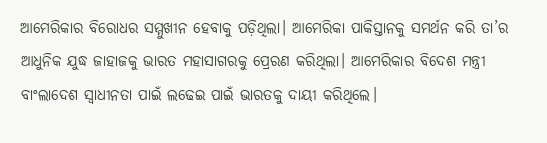ଆମେରିକାର ବିରୋଧର ସମ୍ମୁଖୀନ ହେବାକୁ ପଡ଼ିଥିଲା। ଆମେରିକା ପାକିସ୍ତାନକୁ ସମର୍ଥନ କରି ତା’ର ଆଧୁନିକ ଯୁଦ୍ଧ ଜାହାଜକୁ ଭାରତ ମହାସାଗରକୁ ପ୍ରେରଣ କରିଥିଲା। ଆମେରିକାର ବିଦେଶ ମନ୍ତ୍ରୀ ବାଂଲାଦେଶ ସ୍ୱାଧୀନତା ପାଇଁ ଲଢେଇ ପାଇଁ ଭାରତକୁ ଦାୟୀ କରିଥିଲେ।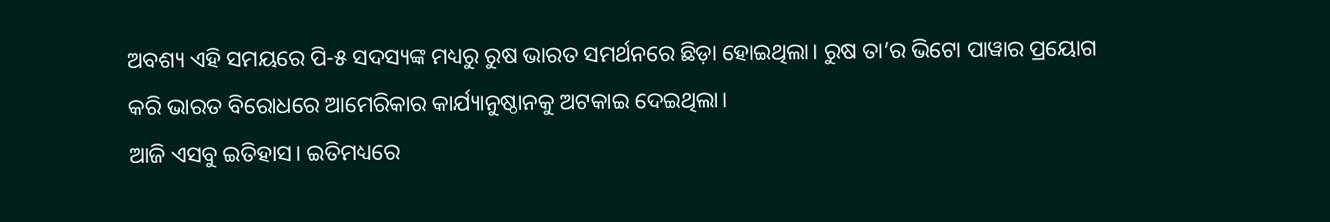ଅବଶ୍ୟ ଏହି ସମୟରେ ପି-୫ ସଦସ୍ୟଙ୍କ ମଧ୍ୟରୁ ରୁଷ ଭାରତ ସମର୍ଥନରେ ଛିଡ଼ା ହୋଇଥିଲା। ରୁଷ ତା’ର ଭିଟୋ ପାୱାର ପ୍ରୟୋଗ କରି ଭାରତ ବିରୋଧରେ ଆମେରିକାର କାର୍ଯ୍ୟାନୁଷ୍ଠାନକୁ ଅଟକାଇ ଦେଇଥିଲା।
ଆଜି ଏସବୁ ଇତିହାସ। ଇତିମଧ୍ୟରେ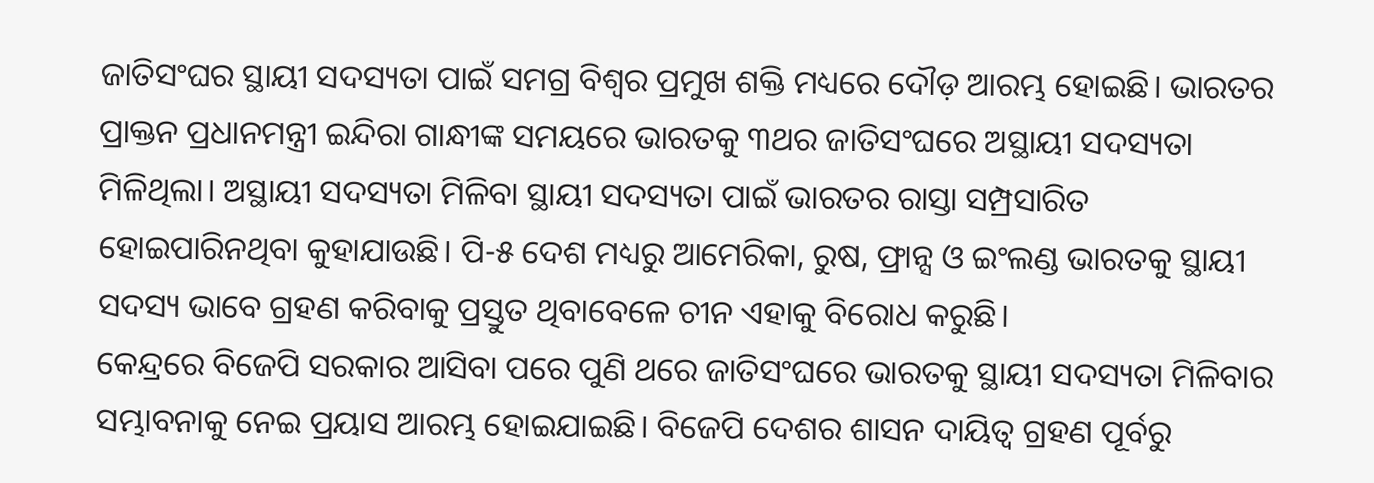ଜାତିସଂଘର ସ୍ଥାୟୀ ସଦସ୍ୟତା ପାଇଁ ସମଗ୍ର ବିଶ୍ୱର ପ୍ରମୁଖ ଶକ୍ତି ମଧ୍ୟରେ ଦୌଡ଼ ଆରମ୍ଭ ହୋଇଛି। ଭାରତର ପ୍ରାକ୍ତନ ପ୍ରଧାନମନ୍ତ୍ରୀ ଇନ୍ଦିରା ଗାନ୍ଧୀଙ୍କ ସମୟରେ ଭାରତକୁ ୩ଥର ଜାତିସଂଘରେ ଅସ୍ଥାୟୀ ସଦସ୍ୟତା ମିଳିଥିଲା। ଅସ୍ଥାୟୀ ସଦସ୍ୟତା ମିଳିବା ସ୍ଥାୟୀ ସଦସ୍ୟତା ପାଇଁ ଭାରତର ରାସ୍ତା ସମ୍ପ୍ରସାରିତ ହୋଇପାରିନଥିବା କୁହାଯାଉଛି। ପି-୫ ଦେଶ ମଧ୍ୟରୁ ଆମେରିକା, ରୁଷ, ଫ୍ରାନ୍ସ ଓ ଇଂଲଣ୍ଡ ଭାରତକୁ ସ୍ଥାୟୀ ସଦସ୍ୟ ଭାବେ ଗ୍ରହଣ କରିବାକୁ ପ୍ରସ୍ତୁତ ଥିବାବେଳେ ଚୀନ ଏହାକୁ ବିରୋଧ କରୁଛି।
କେନ୍ଦ୍ରରେ ବିଜେପି ସରକାର ଆସିବା ପରେ ପୁଣି ଥରେ ଜାତିସଂଘରେ ଭାରତକୁ ସ୍ଥାୟୀ ସଦସ୍ୟତା ମିଳିବାର ସମ୍ଭାବନାକୁ ନେଇ ପ୍ରୟାସ ଆରମ୍ଭ ହୋଇଯାଇଛି। ବିଜେପି ଦେଶର ଶାସନ ଦାୟିତ୍ୱ ଗ୍ରହଣ ପୂର୍ବରୁ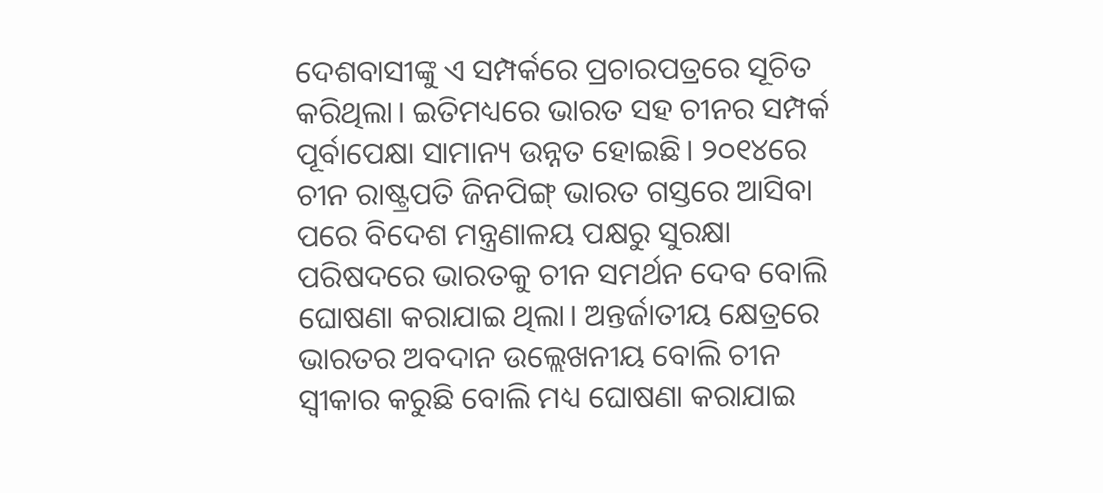ଦେଶବାସୀଙ୍କୁ ଏ ସମ୍ପର୍କରେ ପ୍ରଚାରପତ୍ରରେ ସୂଚିତ କରିଥିଲା। ଇତିମଧ୍ୟରେ ଭାରତ ସହ ଚୀନର ସମ୍ପର୍କ ପୂର୍ବାପେକ୍ଷା ସାମାନ୍ୟ ଉନ୍ନତ ହୋଇଛି। ୨୦୧୪ରେ ଚୀନ ରାଷ୍ଟ୍ରପତି ଜିନପିଙ୍ଗ୍‍ ଭାରତ ଗସ୍ତରେ ଆସିବା ପରେ ବିଦେଶ ମନ୍ତ୍ରଣାଳୟ ପକ୍ଷରୁ ସୁରକ୍ଷା ପରିଷଦରେ ଭାରତକୁ ଚୀନ ସମର୍ଥନ ଦେବ ବୋଲି ଘୋଷଣା କରାଯାଇ ଥିଲା। ଅନ୍ତର୍ଜାତୀୟ କ୍ଷେତ୍ରରେ ଭାରତର ଅବଦାନ ଉଲ୍ଲେଖନୀୟ ବୋଲି ଚୀନ ସ୍ୱୀକାର କରୁଛି ବୋଲି ମଧ୍ୟ ଘୋଷଣା କରାଯାଇ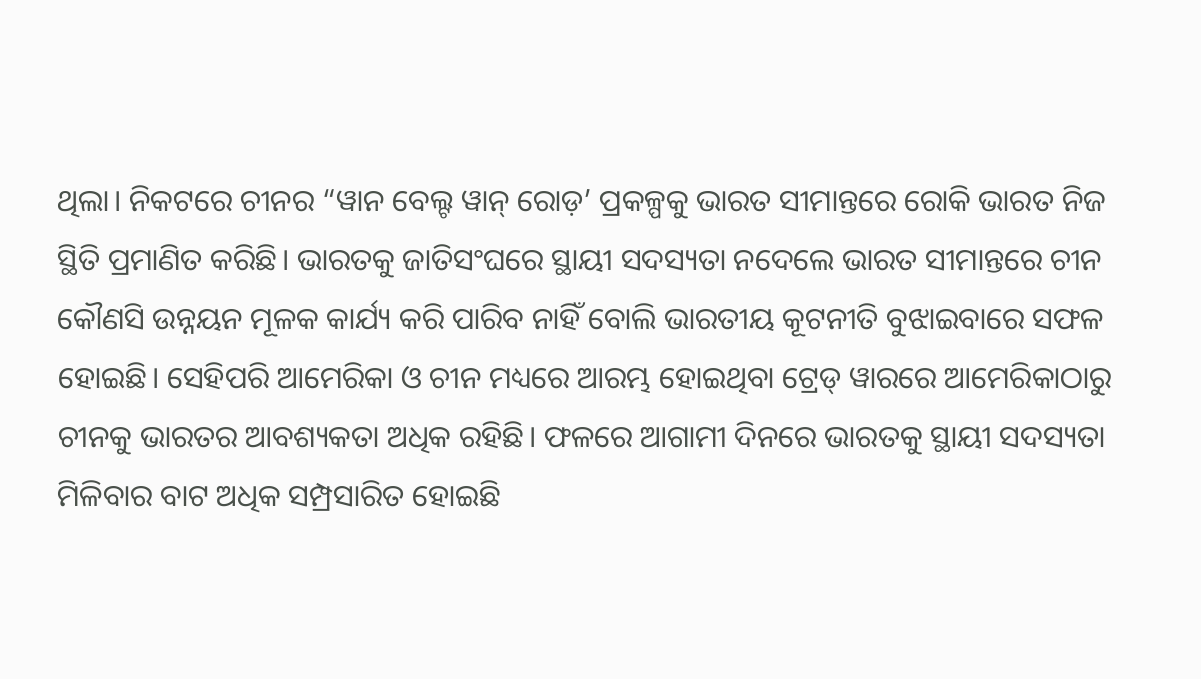ଥିଲା। ନିକଟରେ ଚୀନର “ୱାନ ବେଲ୍ଟ ୱାନ୍‍ ରୋଡ଼’ ପ୍ରକଳ୍ପକୁ ଭାରତ ସୀମାନ୍ତରେ ରୋକି ଭାରତ ନିଜ ସ୍ଥିତି ପ୍ରମାଣିତ କରିଛି। ଭାରତକୁ ଜାତିସଂଘରେ ସ୍ଥାୟୀ ସଦସ୍ୟତା ନଦେଲେ ଭାରତ ସୀମାନ୍ତରେ ଚୀନ କୌଣସି ଉନ୍ନୟନ ମୂଳକ କାର୍ଯ୍ୟ କରି ପାରିବ ନାହିଁ ବୋଲି ଭାରତୀୟ କୂଟନୀତି ବୁଝାଇବାରେ ସଫଳ ହୋଇଛି। ସେହିପରି ଆମେରିକା ଓ ଚୀନ ମଧ୍ୟରେ ଆରମ୍ଭ ହୋଇଥିବା ଟ୍ରେଡ୍‍ ୱାରରେ ଆମେରିକାଠାରୁ ଚୀନକୁ ଭାରତର ଆବଶ୍ୟକତା ଅଧିକ ରହିଛି। ଫଳରେ ଆଗାମୀ ଦିନରେ ଭାରତକୁ ସ୍ଥାୟୀ ସଦସ୍ୟତା ମିଳିବାର ବାଟ ଅଧିକ ସମ୍ପ୍ରସାରିତ ହୋଇଛି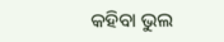କହିବା ଭୁଲ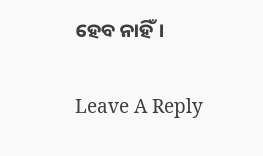ହେବ ନାହିଁ।

Leave A Reply